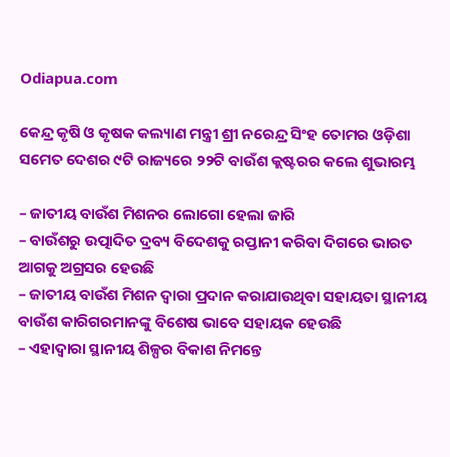Odiapua.com

କେନ୍ଦ୍ର କୃଷି ଓ କୃଷକ କଲ୍ୟାଣ ମନ୍ତ୍ରୀ ଶ୍ରୀ ନରେନ୍ଦ୍ର ସିଂହ ତୋମର ଓଡ଼ିଶା ସମେତ ଦେଶର ୯ଟି ରାଜ୍ୟରେ ୨୨ଟି ବାଉଁଶ କ୍ଲଷ୍ଟରର କଲେ ଶୁଭାରମ୍ଭ

– ଜାତୀୟ ବାଉଁଶ ମିଶନର ଲୋଗୋ ହେଲା ଜାରି
– ବାଉଁଶରୁ ଉତ୍ପାଦିତ ଦ୍ରବ୍ୟ ବିଦେଶକୁ ରପ୍ତାନୀ କରିବା ଦିଗରେ ଭାରତ ଆଗକୁ ଅଗ୍ରସର ହେଉଛି
– ଜାତୀୟ ବାଉଁଶ ମିଶନ ଦ୍ୱାରା ପ୍ରଦାନ କରାଯାଉଥିବା ସହାୟତା ସ୍ଥାନୀୟ ବାଉଁଶ କାରିଗରମାନଙ୍କୁ ବିଶେଷ ଭାବେ ସହାୟକ ହେଉଛି
– ଏହାଦ୍ୱାରା ସ୍ଥାନୀୟ ଶିଳ୍ପର ବିକାଶ ନିମନ୍ତେ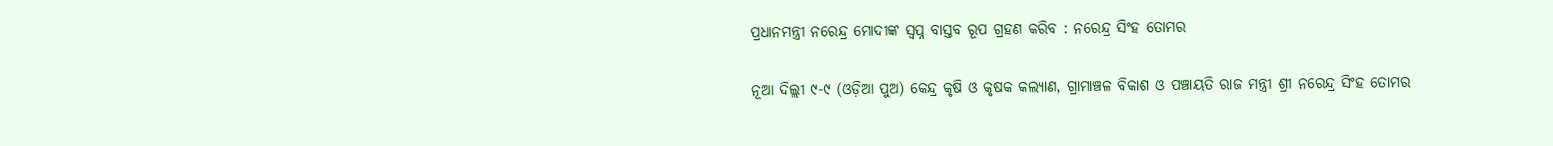ପ୍ରଧାନମନ୍ତ୍ରୀ ନରେନ୍ଦ୍ର ମୋଦୀଙ୍କ ସ୍ୱପ୍ନ ବାସ୍ତବ ରୂପ ଗ୍ରହଣ କରିବ : ନରେନ୍ଦ୍ର ସିଂହ ତୋମର

ନୂଆ ଦିଲ୍ଲୀ ୯-୯ (ଓଡ଼ିଆ ପୁଅ) କେନ୍ଦ୍ର କୃଷି ଓ କୃଷକ କଲ୍ୟାଣ, ଗ୍ରାମାଞ୍ଚଳ ବିକାଶ ଓ ପଞ୍ଚାୟତି ରାଜ ମନ୍ତ୍ରୀ ଶ୍ରୀ ନରେନ୍ଦ୍ର ସିଂହ ତୋମର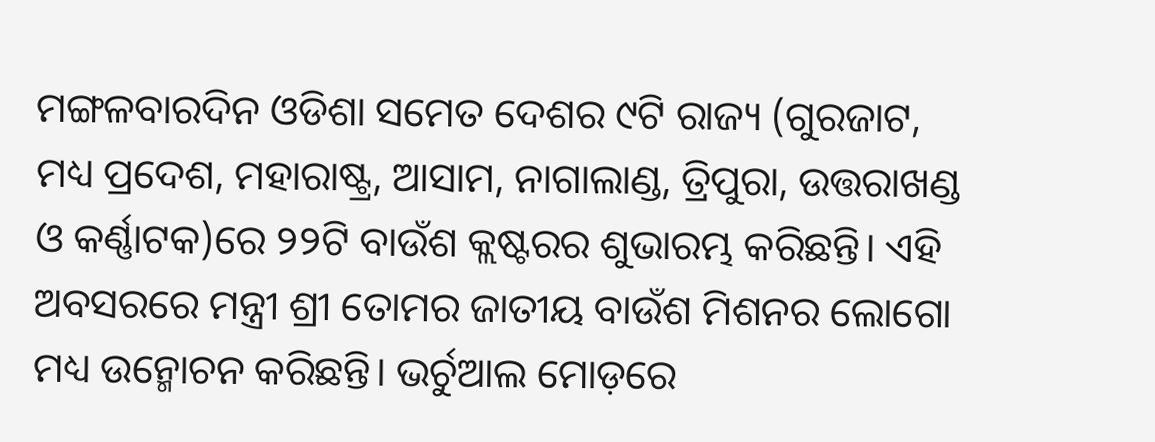ମଙ୍ଗଳବାରଦିନ ଓଡିଶା ସମେତ ଦେଶର ୯ଟି ରାଜ୍ୟ (ଗୁରଜାଟ, ମଧ୍ୟ ପ୍ରଦେଶ, ମହାରାଷ୍ଟ୍ର, ଆସାମ, ନାଗାଲାଣ୍ଡ, ତ୍ରିପୁରା, ଉତ୍ତରାଖଣ୍ଡ ଓ କର୍ଣ୍ଣାଟକ)ରେ ୨୨ଟି ବାଉଁଶ କ୍ଲଷ୍ଟରର ଶୁଭାରମ୍ଭ କରିଛନ୍ତି। ଏହି ଅବସରରେ ମନ୍ତ୍ରୀ ଶ୍ରୀ ତୋମର ଜାତୀୟ ବାଉଁଶ ମିଶନର ଲୋଗୋ ମଧ୍ୟ ଉନ୍ମୋଚନ କରିଛନ୍ତି। ଭର୍ଚୁଆଲ ମୋଡ଼ରେ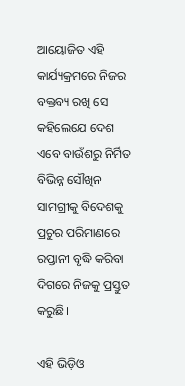ଆୟୋଜିତ ଏହି କାର୍ଯ୍ୟକ୍ରମରେ ନିଜର ବକ୍ତବ୍ୟ ରଖି ସେ କହିଲେଯେ ଦେଶ ଏବେ ବାଉଁଶରୁ ନିର୍ମିତ ବିଭିନ୍ନ ସୌଖିନ ସାମଗ୍ରୀକୁ ବିଦେଶକୁ ପ୍ରଚୁର ପରିମାଣରେ ରପ୍ତାନୀ ବୃଦ୍ଧି କରିବା ଦିଗରେ ନିଜକୁ ପ୍ରସ୍ତୁତ କରୁଛି।

ଏହି ଭିଡ଼ିଓ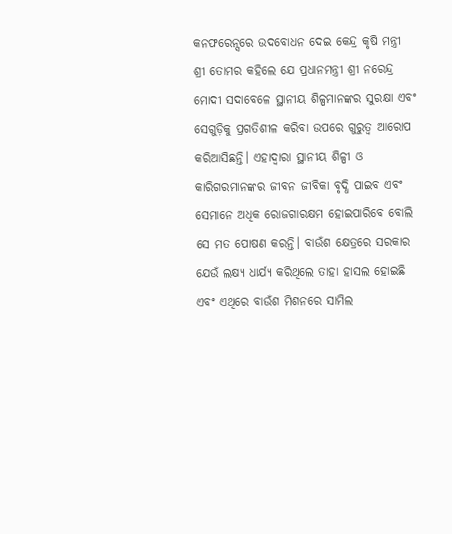କନଫରେନ୍ସରେ ଉଦବୋଧନ ଦେଇ କେନ୍ଦ୍ର କୃଷି ମନ୍ତ୍ରୀ ଶ୍ରୀ ତୋମର କହିଲେ ଯେ ପ୍ରଧାନମନ୍ତ୍ରୀ ଶ୍ରୀ ନରେନ୍ଦ୍ର ମୋଦୀ ସଦାବେଳେ ସ୍ଥାନୀୟ ଶିଳ୍ପମାନଙ୍କର ସୁରକ୍ଷା ଏବଂ ସେଗୁଡ଼ିକୁ ପ୍ରଗତିଶୀଳ କରିବା ଉପରେ ଗୁରୁତ୍ୱ ଆରୋପ କରିଆସିଛନ୍ତି। ଏହାଦ୍ୱାରା ସ୍ଥାନୀୟ ଶିଳ୍ପୀ ଓ କାରିଗରମାନଙ୍କର ଜୀବନ ଜୀବିକା ବୃଦ୍ଧି ପାଇବ ଏବଂ ସେମାନେ ଅଧିକ ରୋଜଗାରକ୍ଷମ ହୋଇପାରିବେ ବୋଲି ସେ ମତ ପୋଷଣ କରନ୍ତି। ବାଉଁଶ କ୍ଷେତ୍ରରେ ସରକାର ଯେଉଁ ଲକ୍ଷ୍ୟ ଧାର୍ଯ୍ୟ କରିଥିଲେ ତାହା ହାସଲ ହୋଇଛି ଏବଂ ଏଥିରେ ବାଉଁଶ ମିଶନରେ ସାମିଲ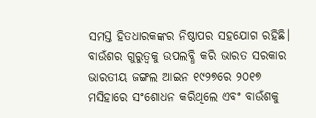ସମସ୍ତ ହିତଧାରକଙ୍କର ନିଷ୍ଠାପର ସହଯୋଗ ରହିଛି। ବାଉଁଶର ଗୁରୁତ୍ୱକୁ ଉପଲବ୍ଧି କରି ଭାରତ ସରକାର ଭାରତୀୟ ଜଙ୍ଗଲ ଆଇନ ୧୯୨୭ରେ ୨୦୧୭ ମସିହାରେ ସଂଶୋଧନ କରିଥିଲେ ଏବଂ ବାଉଁଶକୁ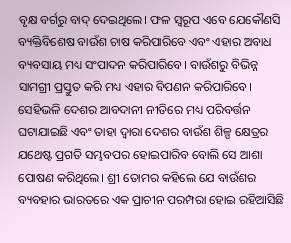ବୃକ୍ଷ ବର୍ଗରୁ ବାଦ୍ ଦେଇଥିଲେ। ଫଳ ସ୍ୱରୂପ ଏବେ ଯେକୌଣସି ବ୍ୟକ୍ତିବିଶେଷ ବାଉଁଶ ଚାଷ କରିପାରିବେ ଏବଂ ଏହାର ଅବାଧ ବ୍ୟବସାୟ ମଧ୍ୟ ସଂପାଦନ କରିପାରିବେ। ବାଉଁଶରୁ ବିଭିନ୍ନ ସାମଗ୍ରୀ ପ୍ରସ୍ତୁତ କରି ମଧ୍ୟ ଏହାର ବିପଣନ କରିପାରିବେ। ସେହିଭଳି ଦେଶର ଆବଦାନୀ ନୀତିରେ ମଧ୍ୟ ପରିବର୍ତ୍ତନ ଘଟାଯାଇଛି ଏବଂ ତାହା ଦ୍ୱାରା ଦେଶର ବାଉଁଶ ଶିଳ୍ପ କ୍ଷେତ୍ରର ଯଥେଷ୍ଟ ପ୍ରଗତି ସମ୍ଭବପର ହୋଇପାରିବ ବୋଲି ସେ ଆଶା ପୋଷଣ କରିଥିଲେ। ଶ୍ରୀ ତୋମର କହିଲେ ଯେ ବାଉଁଶର ବ୍ୟବହାର ଭାରତରେ ଏକ ପ୍ରାଚୀନ ପରମ୍ପରା ହୋଇ ରହିଆସିଛି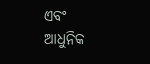ଏବଂ ଆଧୁନିକ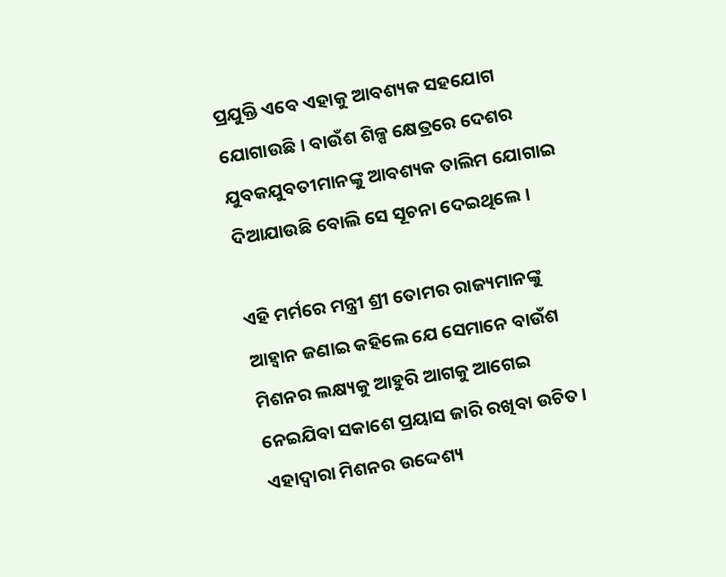ପ୍ରଯୁକ୍ତି ଏବେ ଏହାକୁ ଆବଶ୍ୟକ ସହଯୋଗ ଯୋଗାଉଛି। ବାଉଁଶ ଶିଳ୍ପ କ୍ଷେତ୍ରରେ ଦେଶର ଯୁବକଯୁବତୀମାନଙ୍କୁ ଆବଶ୍ୟକ ତାଲିମ ଯୋଗାଇ ଦିଆଯାଉଛି ବୋଲି ସେ ସୂଚନା ଦେଇଥିଲେ।

ଏହି ମର୍ମରେ ମନ୍ତ୍ରୀ ଶ୍ରୀ ତୋମର ରାଜ୍ୟମାନଙ୍କୁ ଆହ୍ୱାନ ଜଣାଇ କହିଲେ ଯେ ସେମାନେ ବାଉଁଶ ମିଶନର ଲକ୍ଷ୍ୟକୁ ଆହୁରି ଆଗକୁ ଆଗେଇ ନେଇଯିବା ସକାଶେ ପ୍ରୟାସ ଜାରି ରଖିବା ଉଚିତ। ଏହାଦ୍ୱାରା ମିଶନର ଉଦ୍ଦେଶ୍ୟ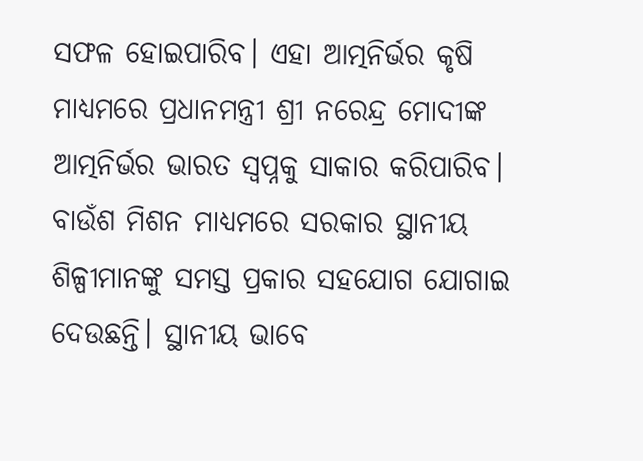ସଫଳ ହୋଇପାରିବ। ଏହା ଆତ୍ମନିର୍ଭର କୃଷି ମାଧ୍ୟମରେ ପ୍ରଧାନମନ୍ତ୍ରୀ ଶ୍ରୀ ନରେନ୍ଦ୍ର ମୋଦୀଙ୍କ ଆତ୍ମନିର୍ଭର ଭାରତ ସ୍ୱପ୍ନକୁ ସାକାର କରିପାରିବ। ବାଉଁଶ ମିଶନ ମାଧ୍ୟମରେ ସରକାର ସ୍ଥାନୀୟ ଶିଳ୍ପୀମାନଙ୍କୁ ସମସ୍ତ ପ୍ରକାର ସହଯୋଗ ଯୋଗାଇ ଦେଉଛନ୍ତି। ସ୍ଥାନୀୟ ଭାବେ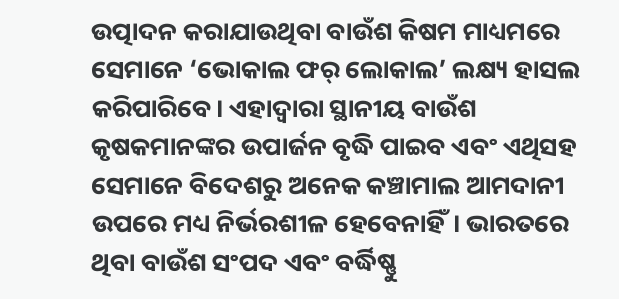ଉତ୍ପାଦନ କରାଯାଉଥିବା ବାଉଁଶ କିଷମ ମାଧ୍ୟମରେ ସେମାନେ ‘ଭୋକାଲ ଫର୍ ଲୋକାଲ’ ଲକ୍ଷ୍ୟ ହାସଲ କରିପାରିବେ। ଏହାଦ୍ୱାରା ସ୍ଥାନୀୟ ବାଉଁଶ କୃଷକମାନଙ୍କର ଉପାର୍ଜନ ବୃଦ୍ଧି ପାଇବ ଏବଂ ଏଥିସହ ସେମାନେ ବିଦେଶରୁ ଅନେକ କଞ୍ଚାମାଲ ଆମଦାନୀ ଉପରେ ମଧ୍ୟ ନିର୍ଭରଶୀଳ ହେବେନାହିଁ। ଭାରତରେ ଥିବା ବାଉଁଶ ସଂପଦ ଏବଂ ବର୍ଦ୍ଧିଷ୍ଣୁ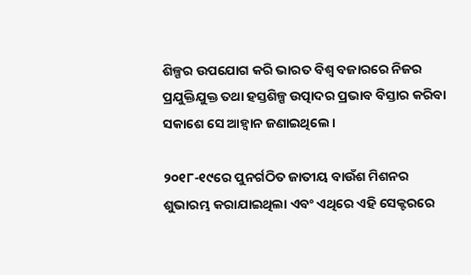ଶିଳ୍ପର ଉପଯୋଗ କରି ଭାରତ ବିଶ୍ୱ ବଜାରରେ ନିଜର ପ୍ରଯୁକ୍ତିଯୁକ୍ତ ତଥା ହସ୍ତଶିଳ୍ପ ଉତ୍ପାଦର ପ୍ରଭାବ ବିସ୍ତାର କରିବା ସକାଶେ ସେ ଆହ୍ୱାନ ଜଣାଇଥିଲେ।

୨୦୧୮-୧୯ରେ ପୁନର୍ଗଠିତ ଜାତୀୟ ବାଉଁଶ ମିଶନର ଶୁଭାରମ୍ଭ କରାଯାଇଥିଲା ଏବଂ ଏଥିରେ ଏହି ସେକ୍ଟରରେ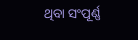ଥିବା ସଂପୂର୍ଣ୍ଣ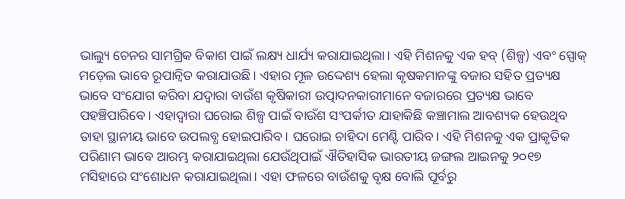ଭାଲ୍ୟୁ ଚେନର ସାମଗ୍ରିକ ବିକାଶ ପାଇଁ ଲକ୍ଷ୍ୟ ଧାର୍ଯ୍ୟ କରାଯାଇଥିଲା। ଏହି ମିଶନକୁ ଏକ ହବ୍ (ଶିଳ୍ପ) ଏବଂ ସ୍ପୋକ୍ ମଡ଼େଲ ଭାବେ ରୂପାନ୍ୱିତ କରାଯାଉଛି। ଏହାର ମୂଳ ଉଦ୍ଦେଶ୍ୟ ହେଲା କୃଷକମାନଙ୍କୁ ବଜାର ସହିତ ପ୍ରତ୍ୟକ୍ଷ ଭାବେ ସଂଯୋଗ କରିବା ଯଦ୍ୱାରା ବାଉଁଶ କୃଷିକାରୀ ଉତ୍ପାଦନକାରୀମାନେ ବଜାରରେ ପ୍ରତ୍ୟକ୍ଷ ଭାବେ ପହଞ୍ଚିପାରିବେ। ଏହାଦ୍ୱାରା ଘରୋଇ ଶିଳ୍ପ ପାଇଁ ବାଉଁଶ ସଂପର୍କୀତ ଯାହାକିଛି କଞ୍ଚାମାଲ ଆବଶ୍ୟକ ହେଉଥିବ ତାହା ସ୍ଥାନୀୟ ଭାବେ ଉପଲବ୍ଧ ହୋଇପାରିବ। ଘରୋଇ ଚାହିଦା ମେଣ୍ଟି ପାରିବ। ଏହି ମିଶନକୁ ଏକ ପ୍ରାକୃତିକ ପରିଣାମ ଭାବେ ଆରମ୍ଭ କରାଯାଇଥିଲା ଯେଉଁଥିପାଇଁ ଐତିହାସିକ ଭାରତୀୟ ଜଙ୍ଗଲ ଆଇନକୁ ୨୦୧୭ ମସିହାରେ ସଂଶୋଧନ କରାଯାଇଥିଲା। ଏହା ଫଳରେ ବାଉଁଶକୁ ବୃକ୍ଷ ବୋଲି ପୂର୍ବରୁ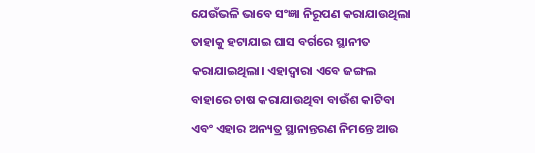ଯେଉଁଭଳି ଭାବେ ସଂଜ୍ଞା ନିରୂପଣ କରାଯାଉଥିଲା ତାହାକୁ ହଟାଯାଇ ଘାସ ବର୍ଗରେ ସ୍ଥାନୀତ କରାଯାଇଥିଲା। ଏହାଦ୍ୱାରା ଏବେ ଜଙ୍ଗଲ ବାହାରେ ଚାଷ କରାଯାଉଥିବା ବାଉଁଶ କାଟିବା ଏବଂ ଏହାର ଅନ୍ୟତ୍ର ସ୍ଥାନାନ୍ତରଣ ନିମନ୍ତେ ଆଉ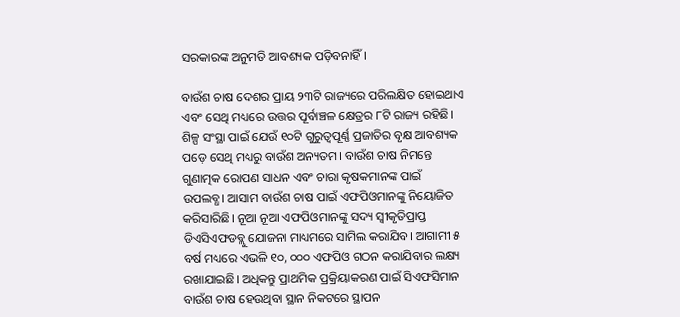ସରକାରଙ୍କ ଅନୁମତି ଆବଶ୍ୟକ ପଡ଼ିବନାହିଁ।

ବାଉଁଶ ଚାଷ ଦେଶର ପ୍ରାୟ ୨୩ଟି ରାଜ୍ୟରେ ପରିଲକ୍ଷିତ ହୋଇଥାଏ ଏବଂ ସେଥି ମଧ୍ୟରେ ଉତ୍ତର ପୂର୍ବାଞ୍ଚଳ କ୍ଷେତ୍ରର ୮ଟି ରାଜ୍ୟ ରହିଛି। ଶିଳ୍ପ ସଂସ୍ଥା ପାଇଁ ଯେଉଁ ୧୦ଟି ଗୁରୁତ୍ୱପୂର୍ଣ୍ଣ ପ୍ରଜାତିର ବୃକ୍ଷ ଆବଶ୍ୟକ ପଡ଼େ ସେଥି ମଧ୍ୟରୁ ବାଉଁଶ ଅନ୍ୟତମ। ବାଉଁଶ ଚାଷ ନିମନ୍ତେ ଗୁଣାତ୍ମକ ରୋପଣ ସାଧନ ଏବଂ ଚାରା କୃଷକମାନଙ୍କ ପାଇଁ ଉପଲବ୍ଧ। ଆସାମ ବାଉଁଶ ଚାଷ ପାଇଁ ଏଫପିଓମାନଙ୍କୁ ନିୟୋଜିତ କରିସାରିଛି। ନୂଆ ନୂଆ ଏଫପିଓମାନଙ୍କୁ ସଦ୍ୟ ସ୍ୱୀକୃତିପ୍ରାପ୍ତ ଡିଏସିଏଫଡବ୍ଲୁ ଯୋଜନା ମାଧ୍ୟମରେ ସାମିଲ କରାଯିବ। ଆଗାମୀ ୫ ବର୍ଷ ମଧ୍ୟରେ ଏଭଳି ୧୦, ୦୦୦ ଏଫପିଓ ଗଠନ କରାଯିବାର ଲକ୍ଷ୍ୟ ରଖାଯାଇଛି। ଅଧିକନ୍ତୁ ପ୍ରାଥମିକ ପ୍ରକ୍ରିୟାକରଣ ପାଇଁ ସିଏଫସିମାନ ବାଉଁଶ ଚାଷ ହେଉଥିବା ସ୍ଥାନ ନିକଟରେ ସ୍ଥାପନ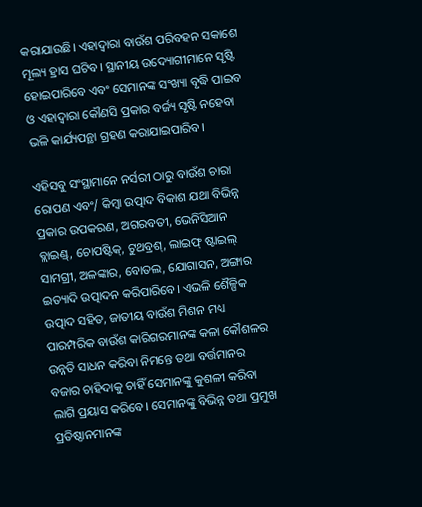କରାଯାଉଛି। ଏହାଦ୍ୱାରା ବାଉଁଶ ପରିବହନ ସକାଶେ ମୂଲ୍ୟ ହ୍ରାସ ଘଟିବ। ସ୍ଥାନୀୟ ଉଦ୍ୟୋଗୀମାନେ ସୃଷ୍ଟି ହୋଇପାରିବେ ଏବଂ ସେମାନଙ୍କ ସଂଖ୍ୟା ବୃଦ୍ଧି ପାଇବ ଓ ଏହାଦ୍ୱାରା କୌଣସି ପ୍ରକାର ବର୍ଜ୍ୟ ସୃଷ୍ଟି ନହେବା ଭଳି କାର୍ଯ୍ୟପନ୍ଥା ଗ୍ରହଣ କରାଯାଇପାରିବ।

ଏହିସବୁ ସଂସ୍ଥାମାନେ ନର୍ସରୀ ଠାରୁ ବାଉଁଶ ଚାରା ରୋପଣ ଏବଂ/ କିମ୍ବା ଉତ୍ପାଦ ବିକାଶ ଯଥା ବିଭିନ୍ନ ପ୍ରକାର ଉପକରଣ, ଅଗରବତୀ, ଭେନିସିଆନ ବ୍ଲାଇଣ୍ଡ୍, ଚୋପଷ୍ଟିକ୍, ଟୁଥବ୍ରଶ୍, ଲାଇଫ୍ ଷ୍ଟାଇଲ୍ ସାମଗ୍ରୀ, ଅଳଙ୍କାର, ବୋତଲ, ଯୋଗାସନ, ଅଙ୍ଗାର ଇତ୍ୟାଦି ଉତ୍ପାଦନ କରିପାରିବେ। ଏଭଳି ଶୈଳ୍ପିକ ଉତ୍ପାଦ ସହିତ, ଜାତୀୟ ବାଉଁଶ ମିଶନ ମଧ୍ୟ ପାରମ୍ପରିକ ବାଉଁଶ କାରିଗରମାନଙ୍କ କଳା କୌଶଳର ଉନ୍ନତି ସାଧନ କରିବା ନିମନ୍ତେ ତଥା ବର୍ତ୍ତମାନର ବଜାର ଚାହିଦାକୁ ଚାହିଁ ସେମାନଙ୍କୁ କୁଶଳୀ କରିବା ଲାଗି ପ୍ରୟାସ କରିବେ। ସେମାନଙ୍କୁ ବିଭିନ୍ନ ତଥା ପ୍ରମୁଖ ପ୍ରତିଷ୍ଠାନମାନଙ୍କ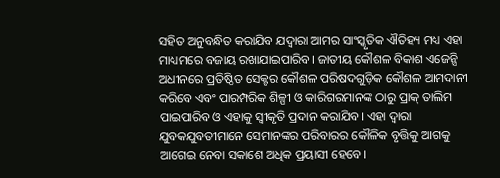ସହିତ ଅନୁବନ୍ଧିତ କରାଯିବ ଯଦ୍ୱାରା ଆମର ସାଂସ୍କୃତିକ ଐତିହ୍ୟ ମଧ୍ୟ ଏହା ମାଧ୍ୟମରେ ବଜାୟ ରଖାଯାଇପାରିବ। ଜାତୀୟ କୌଶଳ ବିକାଶ ଏଜେନ୍ସି ଅଧୀନରେ ପ୍ରତିଷ୍ଠିତ ସେକ୍ଟର କୌଶଳ ପରିଷଦଗୁଡ଼ିକ କୌଶଳ ଆମଦାନୀ କରିବେ ଏବଂ ପାରମ୍ପରିକ ଶିଳ୍ପୀ ଓ କାରିଗରମାନଙ୍କ ଠାରୁ ପ୍ରାକ୍ ତାଲିମ ପାଇପାରିବ ଓ ଏହାକୁ ସ୍ୱୀକୃତି ପ୍ରଦାନ କରାଯିବ। ଏହା ଦ୍ୱାରା ଯୁବକଯୁବତୀମାନେ ସେମାନଙ୍କର ପରିବାରର କୌଳିକ ବୃତ୍ତିକୁ ଆଗକୁ ଆଗେଇ ନେବା ସକାଶେ ଅଧିକ ପ୍ରୟାସୀ ହେବେ।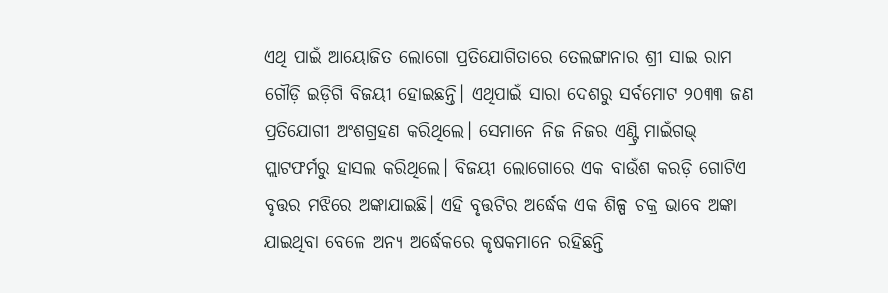ଏଥି ପାଇଁ ଆୟୋଜିତ ଲୋଗୋ ପ୍ରତିଯୋଗିତାରେ ତେଲଙ୍ଗାନାର ଶ୍ରୀ ସାଇ ରାମ ଗୌଡ଼ି ଇଡ଼ିଗି ବିଜୟୀ ହୋଇଛନ୍ତି। ଏଥିପାଇଁ ସାରା ଦେଶରୁ ସର୍ବମୋଟ ୨୦୩୩ ଜଣ ପ୍ରତିଯୋଗୀ ଅଂଶଗ୍ରହଣ କରିଥିଲେ। ସେମାନେ ନିଜ ନିଜର ଏଣ୍ଟ୍ରି ମାଇଁଗଭ୍ ପ୍ଲାଟଫର୍ମରୁ ହାସଲ କରିଥିଲେ। ବିଜୟୀ ଲୋଗୋରେ ଏକ ବାଉଁଶ କରଡ଼ି ଗୋଟିଏ ବୃତ୍ତର ମଝିରେ ଅଙ୍କାଯାଇଛି। ଏହି ବୃତ୍ତଟିର ଅର୍ଦ୍ଧେକ ଏକ ଶିଳ୍ପ ଚକ୍ର ଭାବେ ଅଙ୍କା ଯାଇଥିବା ବେଳେ ଅନ୍ୟ ଅର୍ଦ୍ଧେକରେ କୃଷକମାନେ ରହିଛନ୍ତି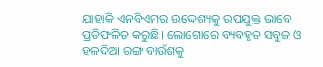ଯାହାକି ଏନବିଏମର ଉଦ୍ଦେଶ୍ୟକୁ ଉପଯୁକ୍ତ ଭାବେ ପ୍ରତିଫଳିତ କରୁଛି। ଲୋଗୋରେ ବ୍ୟବହୃତ ସବୁଜ ଓ ହଳଦିଆ ରଙ୍ଗ ବାଉଁଶକୁ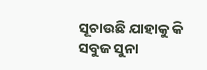ସୂଚାଉଛି ଯାହାକୁ କି ସବୁଜ ସୁନା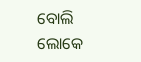ବୋଲି ଲୋକେ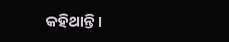କହିଥାନ୍ତି।